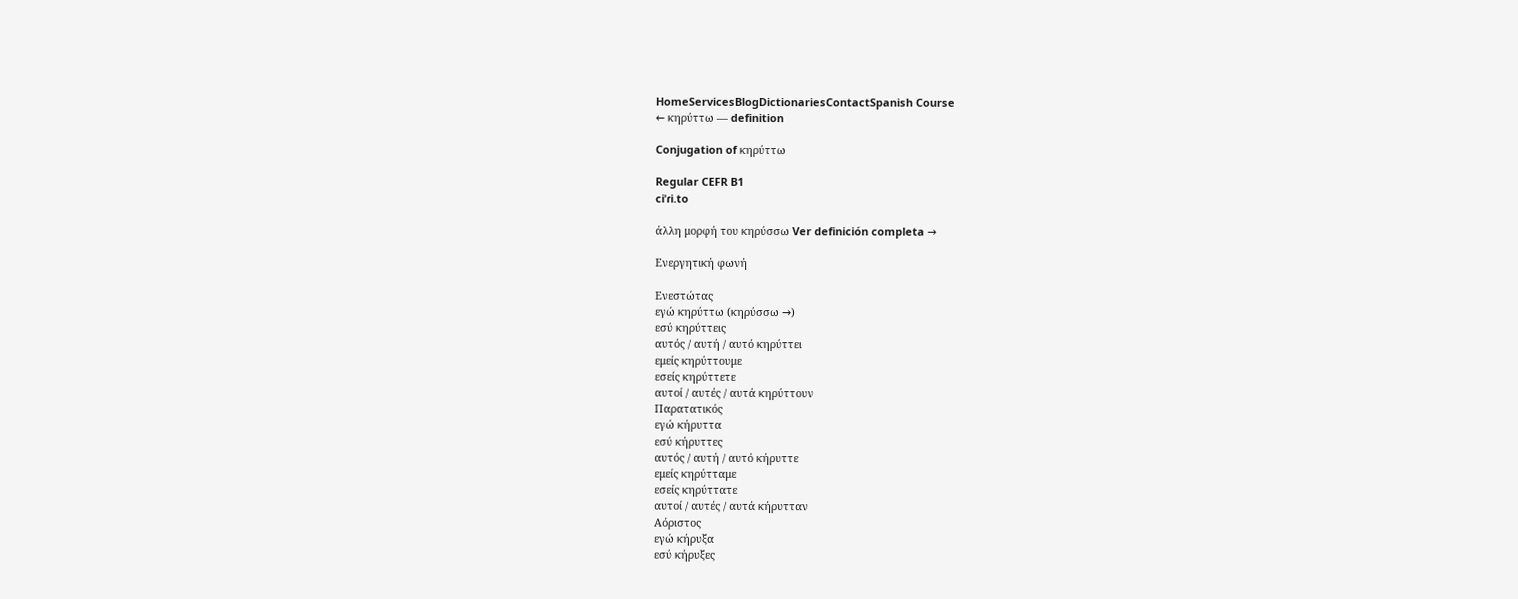HomeServicesBlogDictionariesContactSpanish Course
← κηρύττω — definition

Conjugation of κηρύττω

Regular CEFR B1
ciˈɾi.to

άλλη μορφή του κηρύσσω Ver definición completa →

Ενεργητική φωνή

Ενεστώτας
εγώ κηρύττω (κηρύσσω →)
εσύ κηρύττεις
αυτός / αυτή / αυτό κηρύττει
εμείς κηρύττουμε
εσείς κηρύττετε
αυτοί / αυτές / αυτά κηρύττουν
Παρατατικός
εγώ κήρυττα
εσύ κήρυττες
αυτός / αυτή / αυτό κήρυττε
εμείς κηρύτταμε
εσείς κηρύττατε
αυτοί / αυτές / αυτά κήρυτταν
Αόριστος
εγώ κήρυξα
εσύ κήρυξες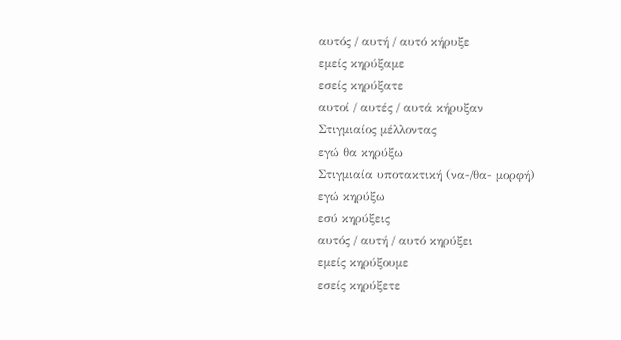αυτός / αυτή / αυτό κήρυξε
εμείς κηρύξαμε
εσείς κηρύξατε
αυτοί / αυτές / αυτά κήρυξαν
Στιγμιαίος μέλλοντας
εγώ θα κηρύξω
Στιγμιαία υποτακτική (να-/θα- μορφή)
εγώ κηρύξω
εσύ κηρύξεις
αυτός / αυτή / αυτό κηρύξει
εμείς κηρύξουμε
εσείς κηρύξετε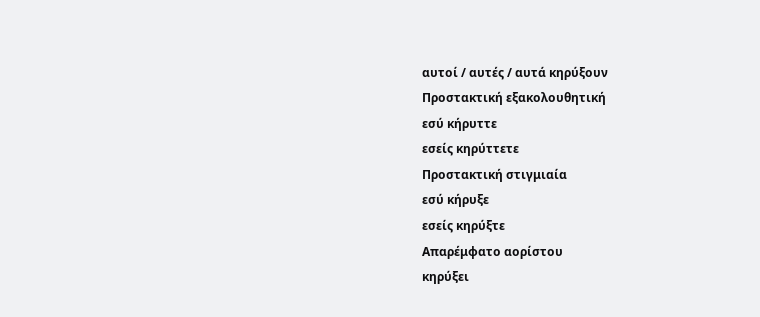αυτοί / αυτές / αυτά κηρύξουν
Προστακτική εξακολουθητική
εσύ κήρυττε
εσείς κηρύττετε
Προστακτική στιγμιαία
εσύ κήρυξε
εσείς κηρύξτε
Απαρέμφατο αορίστου
κηρύξει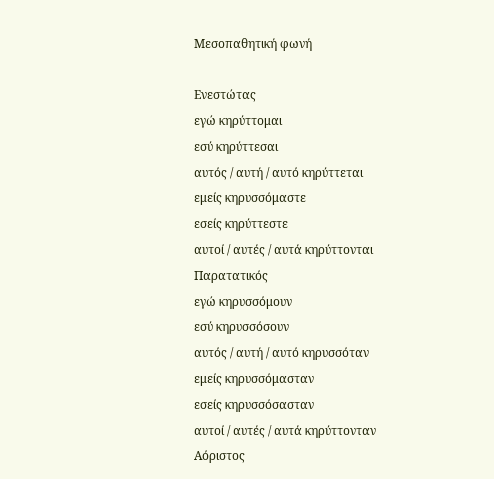Μεσοπαθητική φωνή

Ενεστώτας
εγώ κηρύττομαι
εσύ κηρύττεσαι
αυτός / αυτή / αυτό κηρύττεται
εμείς κηρυσσόμαστε
εσείς κηρύττεστε
αυτοί / αυτές / αυτά κηρύττονται
Παρατατικός
εγώ κηρυσσόμουν
εσύ κηρυσσόσουν
αυτός / αυτή / αυτό κηρυσσόταν
εμείς κηρυσσόμασταν
εσείς κηρυσσόσασταν
αυτοί / αυτές / αυτά κηρύττονταν
Αόριστος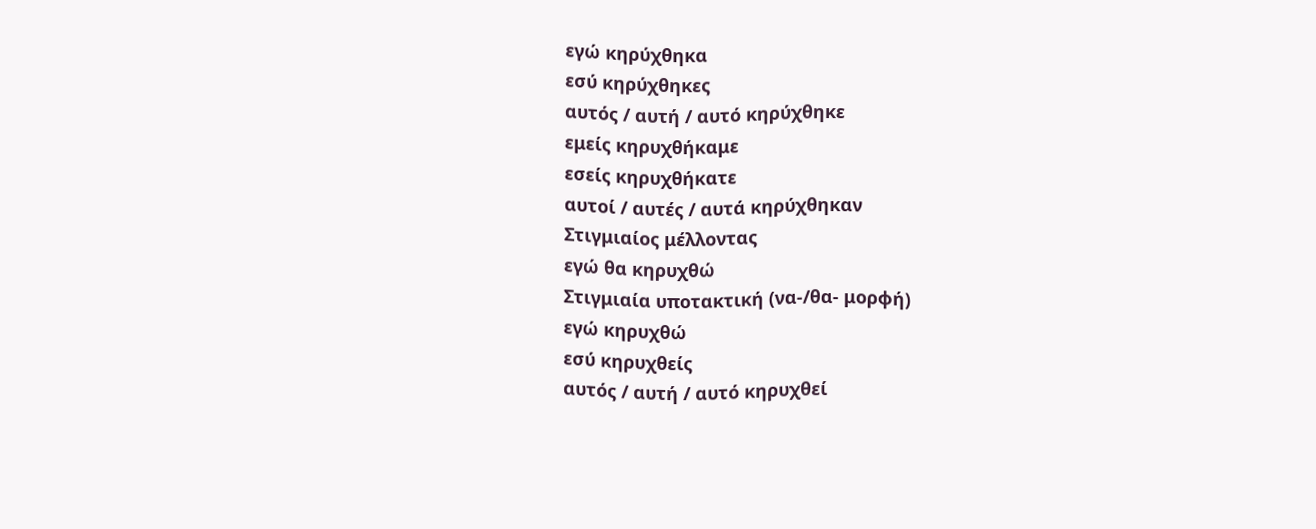εγώ κηρύχθηκα
εσύ κηρύχθηκες
αυτός / αυτή / αυτό κηρύχθηκε
εμείς κηρυχθήκαμε
εσείς κηρυχθήκατε
αυτοί / αυτές / αυτά κηρύχθηκαν
Στιγμιαίος μέλλοντας
εγώ θα κηρυχθώ
Στιγμιαία υποτακτική (να-/θα- μορφή)
εγώ κηρυχθώ
εσύ κηρυχθείς
αυτός / αυτή / αυτό κηρυχθεί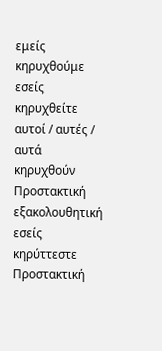εμείς κηρυχθούμε
εσείς κηρυχθείτε
αυτοί / αυτές / αυτά κηρυχθούν
Προστακτική εξακολουθητική
εσείς κηρύττεστε
Προστακτική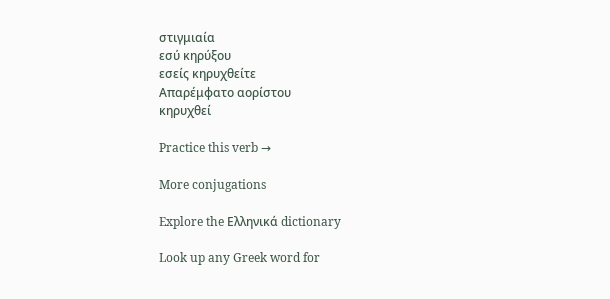στιγμιαία
εσύ κηρύξου
εσείς κηρυχθείτε
Απαρέμφατο αορίστου
κηρυχθεί

Practice this verb →

More conjugations

Explore the Ελληνικά dictionary

Look up any Greek word for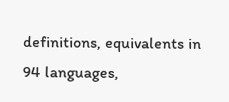definitions, equivalents in 94 languages,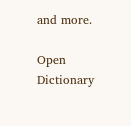and more.

Open Dictionary